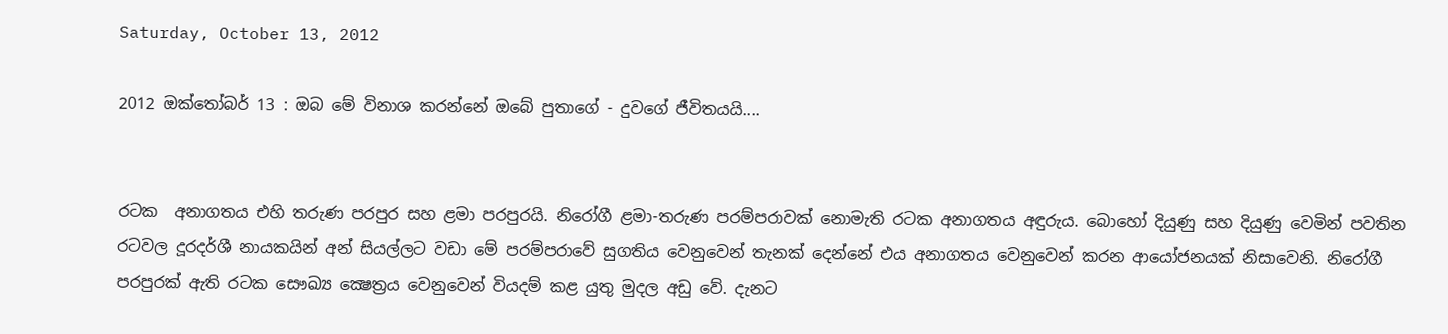Saturday, October 13, 2012

2012 ඔක්තෝබර් 13 : ඔබ මේ විනාශ කරන්නේ ඔබේ පුතාගේ - දුවගේ ජීවිතයයි....


රටක  අනාගතය එහි තරුණ පරපුර සහ ළමා පරපුරයි. නිරෝගී ළමා-තරුණ පරම්පරාවක් නොමැති රටක අනාගතය අඳුරුය. බොහෝ දියුණු සහ දියුණු වෙමින් පවතින රටවල දූරදර්ශී නායකයින් අන් සියල්ලට වඩා මේ පරම්පරාවේ සුගතිය වෙනුවෙන් තැනක් දෙන්නේ එය අනාගතය වෙනුවෙන් කරන ආයෝජනයක් නිසාවෙනි. නිරෝගී පරපුරක් ඇති රටක සෞඛ්‍ය ක්‍ෂෙත්‍රය වෙනුවෙන් වියදම් කළ යුතු මුදල අඩු වේ. දැනට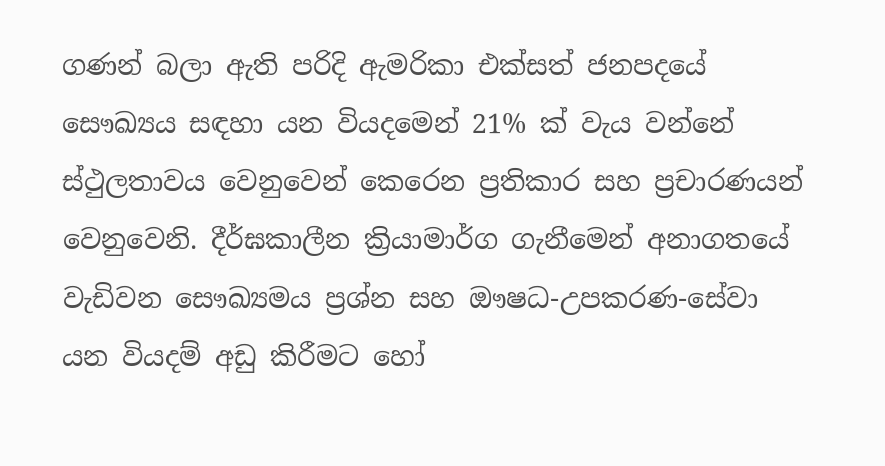ගණන් බලා ඇති පරිදි ඇමරිකා එක්සත් ජනපදයේ සෞඛ්‍යය සඳහා යන වියදමෙන් 21% ක් වැය වන්නේ ස්ථුලතාවය වෙනුවෙන් කෙරෙන ප්‍රතිකාර සහ ප්‍රචාරණයන් වෙනුවෙනි. දීර්ඝකාලීන ක්‍රියාමාර්ග ගැනීමෙන් අනාගතයේ වැඩිවන සෞඛ්‍යමය ප්‍රශ්න සහ ඖෂධ-උපකරණ-සේවා යන වියදම් අඩු කිරීමට හෝ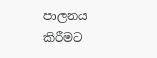පාලනය කිරීමට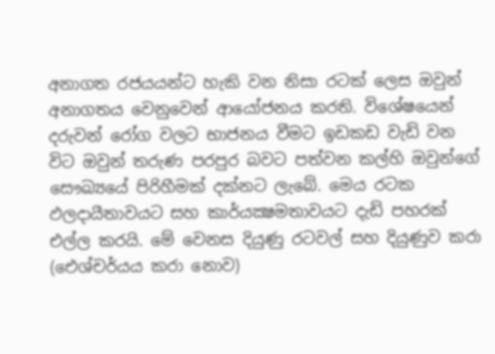අනාගත රජයයන්ට හැකි වන නිසා රටක් ලෙස ඔවුන් අනාගතය වෙනුවෙන් ආයෝජනය කරති. විශේෂයෙන් දරුවන් රෝග වලට භාජනය වීමට ඉඩකඩ වැඩි වන විට ඔවුන් තරුණ පරපුර බවට පත්වන කල්හි ඔවුන්ගේ සෞඛ්‍යයේ පිරිහීමක් දක්නට ලැබේ. මෙය රටක ඵලදායීතාවයට සහ කාර්යක්‍ෂමතාවයට දැඩි පහරක් එල්ල කරයි. මේ වෙනස දියුණු රටවල් සහ දියුණුව කරා (ඓශ්චර්යය කරා නොව)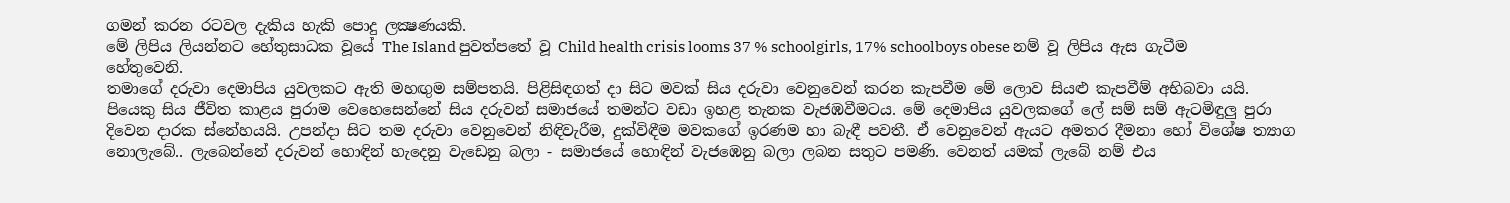ගමන් කරන රටවල දැකිය හැකි පොදු ලක්‍ෂණයකි.
මේ ලිපිය ලියන්නට හේතුසාධක වූයේ The Island පුවත්පතේ වූ Child health crisis looms 37 % schoolgirls, 17% schoolboys obese නම් වූ ලිපිය ඇස ගැටීම හේතුවෙනි.
තමාගේ දරුවා දෙමාපිය යුවලකට ඇති මහඟුම සම්පතයි. පිළිසිඳගත් දා සිට මවක් සිය දරුවා වෙනුවෙන් කරන කැපවීම මේ ලොව සියළු කැපවීම් අභිබවා යයි. පියෙකු සිය ජීවිත කාළය පුරාම වෙහෙසෙන්නේ සිය දරුවන් සමාජයේ තමන්ට වඩා ඉහළ තැනක වැජඹවීමටය. මේ දෙමාපිය යුවලකගේ ලේ සම් සම් ඇටමිඳුලු පුරා දිවෙන දාරක ස්නේහයයි. උපන්දා සිට තම දරුවා වෙනුවෙන් නිඳිවැරීම, දුක්විඳීම මවකගේ ඉරණම හා බැඳී පවතී. ඒ වෙනුවෙන් ඇයට අමතර දීමනා හෝ විශේෂ ත්‍යාග නොලැබේ.. ලැබෙන්නේ දරුවන් හොඳින් හැදෙනු වැඩෙනු බලා - සමාජයේ හොඳින් වැජඹෙනු බලා ලබන සතුට පමණි. වෙනත් යමක් ලැබේ නම් එය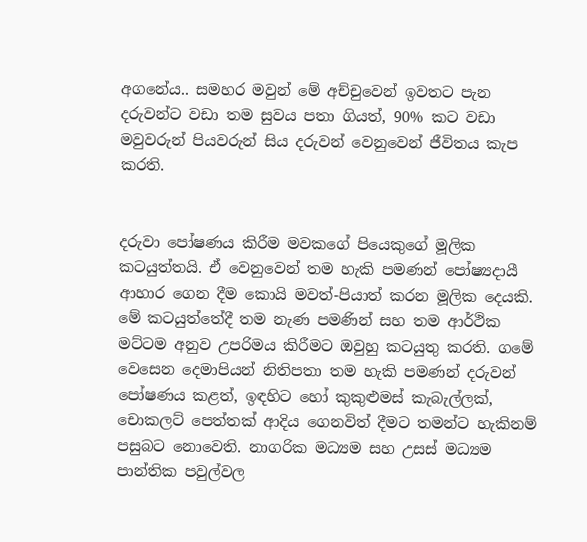අගනේය.. සමහර මවුන් මේ අච්චුවෙන් ඉවතට පැන දරුවන්ට වඩා තම සුවය පතා ගියත්, 90% කට වඩා මවුවරුන් පියවරුන් සිය දරුවන් වෙනුවෙන් ජීවිතය කැප කරති.


දරුවා පෝෂණය කිරීම මවකගේ පියෙකුගේ මූලික කටයුත්තයි. ඒ වෙනුවෙන් තම හැකි පමණන් පෝෂ්‍යදායී ආහාර ගෙන දීම කොයි මවත්-පියාත් කරන මූලික දෙයකි. මේ කටයුත්තේදී තම නැණ පමණින් සහ තම ආර්ථික මට්ටම අනුව උපරිමය කිරීමට ඔවුහු කටයුතු කරති. ගමේ වෙසෙන දෙමාපියන් නිතිපතා තම හැකි පමණන් දරුවන් පෝෂණය කළත්, ඉඳහිට හෝ කුකුළුමස් කැබැල්ලක්, චොකලට් පෙත්තක් ආදිය ගෙනවිත් දීමට තමන්ට හැකිනම් පසුබට නොවෙති. නාගරික මධ්‍යම සහ උසස් මධ්‍යම පාන්තික පවුල්වල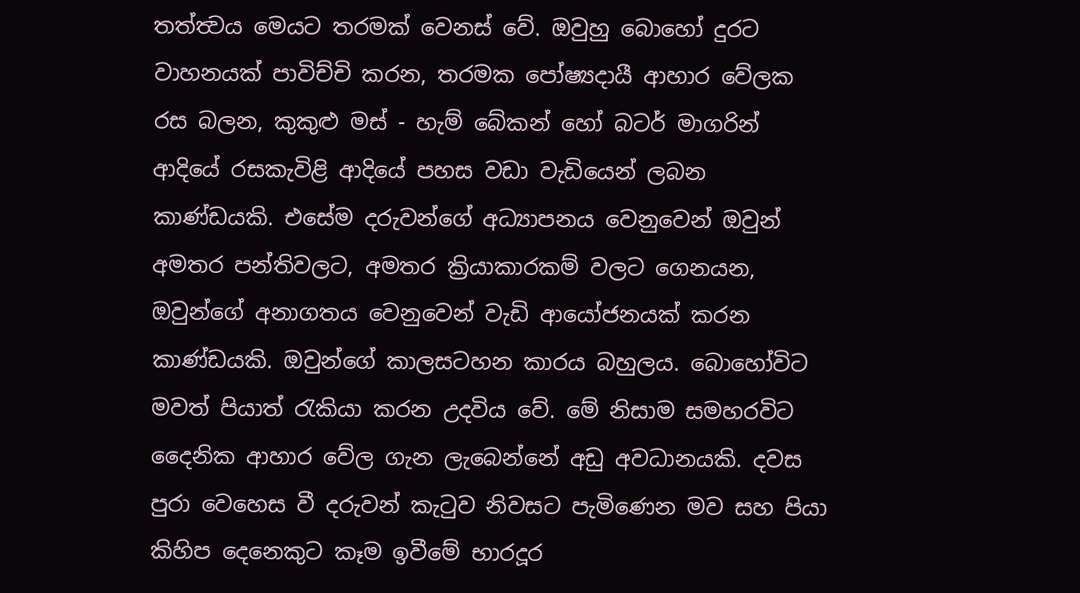තත්ත්‍වය මෙයට තරමක් වෙනස් වේ. ඔවුහු බොහෝ දුරට වාහනයක් පාවිච්චි කරන, තරමක පෝෂ්‍යදායී ආහාර වේලක රස බලන, කුකුළු මස් - හැම් බේකන් හෝ බටර් මාගරින් ආදියේ රසකැවිළි ආදියේ පහස වඩා වැඩියෙන් ලබන කාණ්ඩයකි. එසේම දරුවන්ගේ අධ්‍යාපනය වෙනුවෙන් ඔවුන් අමතර පන්තිවලට, අමතර ක්‍රියාකාරකම් වලට ගෙනයන, ඔවුන්ගේ අනාගතය වෙනුවෙන් වැඩි ආයෝජනයක් කරන කාණ්ඩයකි. ඔවුන්ගේ කාලසටහන කාරය බහුලය. බොහෝවිට මවත් පියාත් රැකියා කරන උදවිය වේ. මේ නිසාම සමහරවිට දෛනික ආහාර වේල ගැන ලැබෙන්නේ අඩු අවධානයකි. දවස පුරා වෙහෙස වී දරුවන් කැටුව නිවසට පැමිණෙන මව සහ පියා කිහිප දෙනෙකුට කෑම ඉවීමේ භාරදූර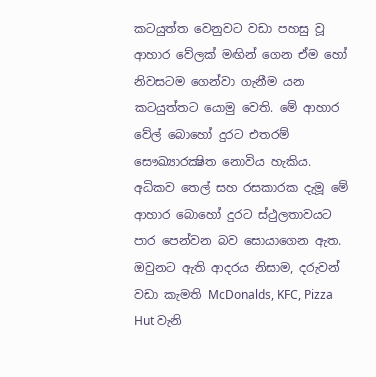කටයුත්ත වෙනුවට වඩා පහසු වූ ආහාර වේලක් මඟින් ගෙන ඒම හෝ නිවසටම ගෙන්වා ගැනීම යන කටයුත්තට යොමු වෙති. මේ ආහාර වේල් බොහෝ දුරට එතරම් සෞඛ්‍යාරක්‍ෂිත නොවිය හැකිය. අධිකව තෙල් සහ රසකාරක දැමූ මේ ආහාර බොහෝ දුරට ස්ථුලතාවයට පාර පෙන්වන බව සොයාගෙන ඇත. ඔවුනට ඇති ආදරය නිසාම, දරුවන් වඩා කැමති McDonalds, KFC, Pizza Hut වැනි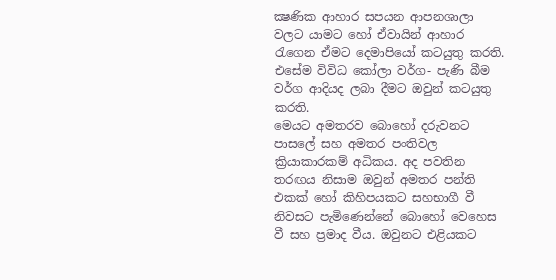ක්‍ෂණික ආහාර සපයන ආපනශාලා වලට යාමට හෝ ඒවායින් ආහාර රැගෙන ඒමට දෙමාපියෝ කටයුතු කරති. එසේම විවිධ කෝලා වර්ග- පැණි බීම වර්ග ආදියද ලබා දීමට ඔවුන් කටයුතු කරති.
මෙයට අමතරව බොහෝ දරුවනට පාසලේ සහ අමතර පංතිවල ක්‍රියාකාරකම් අධිකය. අද පවතින තරඟය නිසාම ඔවුන් අමතර පන්ති එකක් හෝ කිහිපයකට සහභාගී වී නිවසට පැමිණෙන්නේ බොහෝ වෙහෙස වී සහ ප්‍රමාද වීය. ඔවුනට එළියකට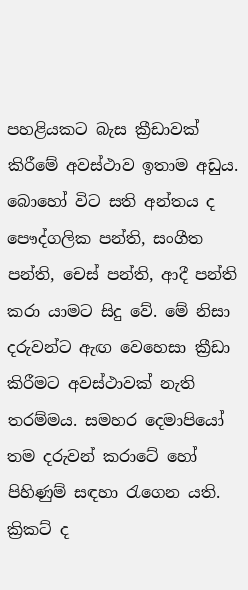පහළියකට බැස ක්‍රීඩාවක් කිරීමේ අවස්ථාව ඉතාම අඩුය. බොහෝ විට සති අන්තය ද පෞද්ගලික පන්ති, සංගීත පන්ති, චෙස් පන්ති, ආදී පන්ති කරා යාමට සිදු වේ. මේ නිසා දරුවන්ට ඇඟ වෙහෙසා ක්‍රීඩා කිරීමට අවස්ථාවක් නැති තරම්මය. සමහර දෙමාපියෝ තම දරුවන් කරාටේ හෝ පිහිණුම් සඳහා රැගෙන යති. ක්‍රිකට් ද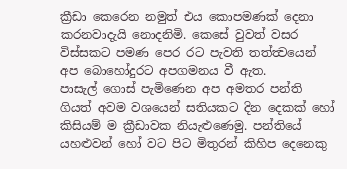ක්‍රීඩා කෙරෙන නමුත් එය කොපමණක් දෙනා කරනවාදැයි නොදනිමි. කෙසේ වුවත් වසර විස්සකට පමණ පෙර රට පැවති තත්ත්‍වයෙන් අප බොහෝදුරට අපගමනය වී ඇත.
පාසැල් ගොස් පැමිණෙන අප අමතර පන්ති ගියත් අවම වශයෙන් සතියකට දින දෙකක් හෝ කිසියම් ම ක්‍රීඩාවක නියැළුණෙමු. පන්තියේ යහළුවන් හෝ වට පිට මිතුරන් කිහිප දෙනෙකු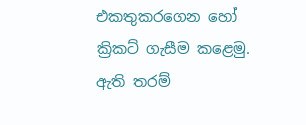එකතුකරගෙන හෝ ක්‍රිකට් ගැසීම කළෙමු. ඇති තරම්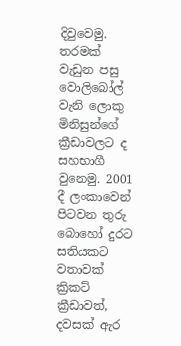දිවුවෙමු. තරමක් වැඩුන පසු වොලිබෝල් වැනි ලොකු මිනිසුන්ගේ ක්‍රීඩාවලට ද සහභාගී වුනෙමු. 2001 දී ලංකාවෙන් පිටවන තුරු බොහෝ දුරට සතියකට වතාවක් ක්‍රිකට් ක්‍රීඩාවත්, දවසක් ඇර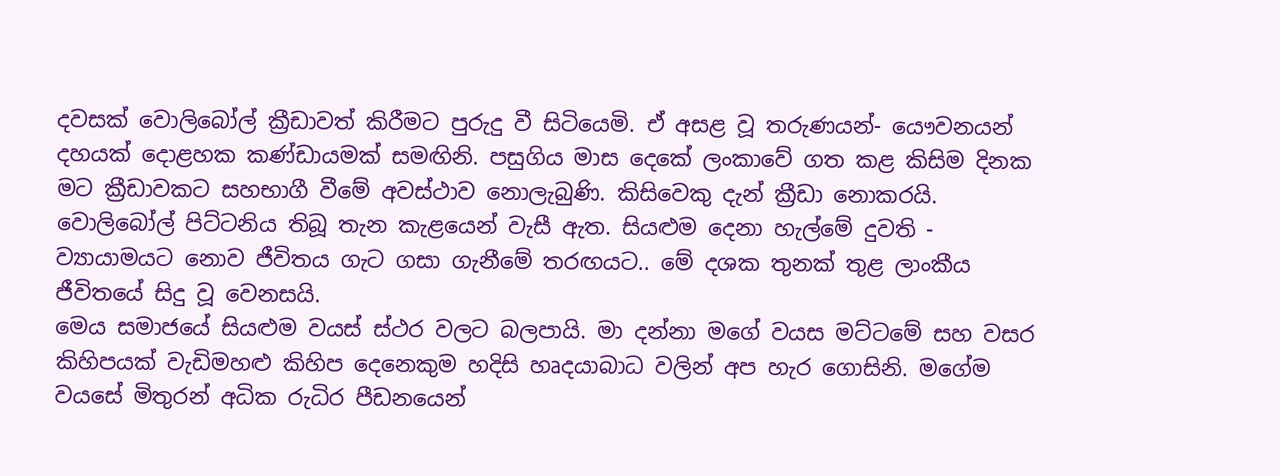දවසක් වොලිබෝල් ක්‍රීඩාවත් කිරීමට පුරුදු වී සිටියෙමි. ඒ අසළ වූ තරුණයන්- යෞවනයන් දහයක් දොළහක කණ්ඩායමක් සමඟිනි. පසුගිය මාස දෙකේ ලංකාවේ ගත කළ කිසිම දිනක මට ක්‍රීඩාවකට සහභාගී වීමේ අවස්ථාව නොලැබුණි. කිසිවෙකු දැන් ක්‍රීඩා නොකරයි. වොලිබෝල් පිට්ටනිය තිබූ තැන කැළයෙන් වැසී ඇත. සියළුම දෙනා හැල්මේ දුවති - ව්‍යායාමයට නොව ජීවිතය ගැට ගසා ගැනීමේ තරඟයට.. මේ දශක තුනක් තුළ ලාංකීය ජීවිතයේ සිදු වූ වෙනසයි.
මෙය සමාජයේ සියළුම වයස් ස්ථර වලට බලපායි. මා දන්නා මගේ වයස මට්ටමේ සහ වසර කිහිපයක් වැඩිමහළු කිහිප දෙනෙකුම හදිසි හෘදයාබාධ වලින් අප හැර ගොසිනි. මගේම වයසේ මිතුරන් අධික රුධිර පීඩනයෙන්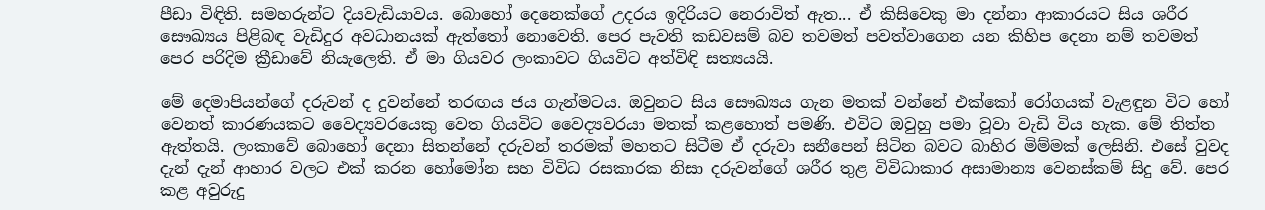පීඩා විඳිති. සමහරුන්ට දියවැඩියාවය. බොහෝ දෙනෙක්ගේ උදරය ඉදිරියට නෙරාවිත් ඇත... ඒ කිසිවෙකු මා දන්නා ආකාරයට සිය ශරීර සෞඛ්‍යය පිළිබඳ වැඩිදුර අවධානයක් ඇත්තෝ නොවෙති. පෙර පැවති කඩවසම් බව තවමත් පවත්වාගෙන යන කිහිප දෙනා නම් තවමත් පෙර පරිදිම ක්‍රීඩාවේ නියැලෙති. ඒ මා ගියවර ලංකාවට ගියවිට අත්විඳි සත්‍යයයි.

මේ දෙමාපියන්ගේ දරුවන් ද දුවන්නේ තරඟය ජය ගැන්මටය. ඔවුනට සිය සෞඛ්‍යය ගැන මතක් වන්නේ එක්කෝ රෝගයක් වැළඳුන විට හෝ වෙනත් කාරණයකට වෛද්‍යවරයෙකු වෙත ගියවිට වෛද්‍යවරයා මතක් කළහොත් පමණි. එවිට ඔවුහු පමා වූවා වැඩි විය හැක. මේ තිත්ත ඇත්තයි. ලංකාවේ බොහෝ දෙනා සිතන්නේ දරුවන් තරමක් මහතට සිටීම ඒ දරුවා සනීපෙන් සිටින බවට බාහිර මිම්මක් ලෙසිනි. එසේ වුවද දැන් දැන් ආහාර වලට එක් කරන හෝමෝන සහ විවිධ රසකාරක නිසා දරුවන්ගේ ශරීර තුළ විවිධාකාර අසාමාන්‍ය වෙනස්කම් සිදු වේ. පෙර කළ අවුරුදු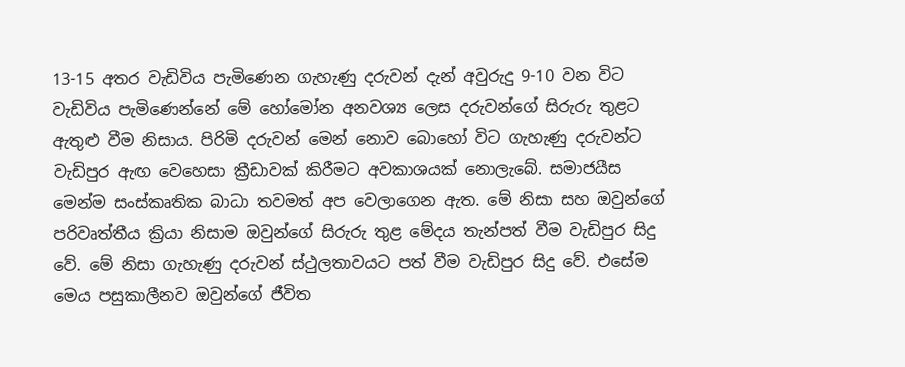13-15 අතර වැඩිවිය පැමිණෙන ගැහැණු දරුවන් දැන් අවුරුදු 9-10 වන විට වැඩිවිය පැමිණෙන්නේ මේ හෝමෝන අනවශ්‍ය ලෙස දරුවන්ගේ සිරුරු තුළට ඇතුළු වීම නිසාය. පිරිමි දරුවන් මෙන් නොව බොහෝ විට ගැහැණු දරුවන්ට වැඩිපුර ඇඟ වෙහෙසා ක්‍රීඩාවක් කිරීමට අවකාශයක් නොලැබේ. සමාජයීස මෙන්ම සංස්කෘතික බාධා තවමත් අප වෙලාගෙන ඇත. මේ නිසා සහ ඔවුන්ගේ පරිවෘත්තීය ක්‍රියා නිසාම ඔවුන්ගේ සිරුරු තුළ මේදය තැන්පත් වීම වැඩිපුර සිදු වේ. මේ නිසා ගැහැණු දරුවන් ස්ථුලතාවයට පත් වීම වැඩිපුර සිදු වේ. එසේම මෙය පසුකාලීනව ඔවුන්ගේ ජීවිත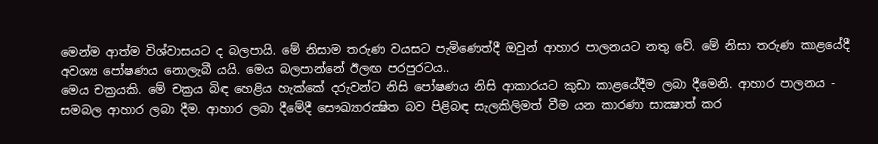මෙන්ම ආත්ම විශ්වාසයට ද බලපායි. මේ නිසාම තරුණ වයසට පැමිණෙත්දී ඔවුන් ආහාර පාලනයට නතු වේ. මේ නිසා තරුණ කාළයේදී අවශ්‍ය පෝෂණය නොලැබී යයි. මෙය බලපාන්නේ ඊලඟ පරපුරටය..
මෙය චක්‍රයකි. මේ චක්‍රය බිඳ හෙළිය හැක්කේ දරුවන්ට නිසි පෝෂණය නිසි ආකාරයට කුඩා කාළයේදීම ලබා දීමෙනි. ආහාර පාලනය - සමබල ආහාර ලබා දීම. ආහාර ලබා දීමේදී සෞඛ්‍යාරක්‍ෂිත බව පිළිබඳ සැලකිලිමත් වීම යන කාරණා සාක්‍ෂාත් කර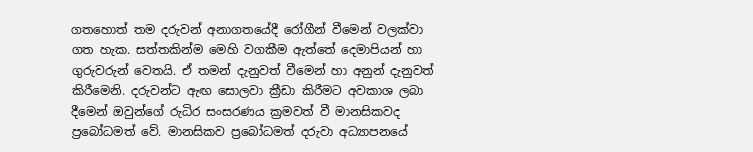ගතහොත් තම දරුවන් අනාගතයේදී රෝගීන් වීමෙන් වලක්වා ගත හැක. සත්තකින්ම මෙහි වගකීම ඇත්තේ දෙමාපියන් හා ගුරුවරුන් වෙතයි. ඒ තමන් දැනුවත් වීමෙන් හා අනුන් දැනුවත් කිරීමෙනි. දරුවන්ට ඇඟ සොලවා ක්‍රීඩා කිරීමට අවකාශ ලබා දීමෙන් ඔවුන්ගේ රුධිර සංසරණය ක්‍රමවත් වී මානසිකවද ප්‍රබෝධමත් වේ. මානසිකව ප්‍රබෝධමත් දරුවා අධ්‍යාපනයේ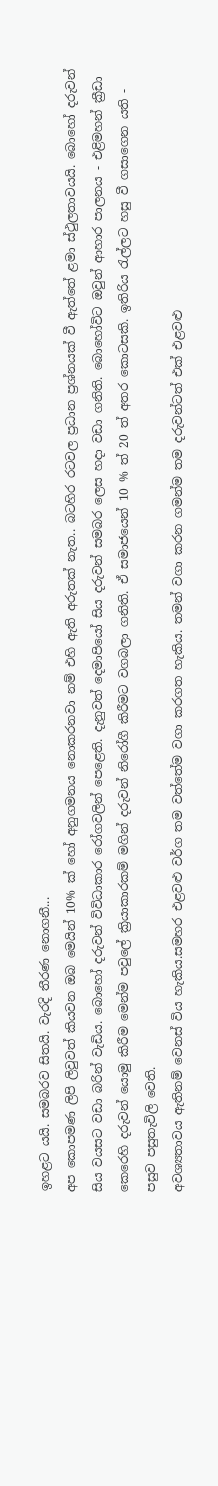ඉහළට යයි. සමබරව සිතයි. වැරදි තීරණ නොගනී...
අප කොපමණ ලිපි ලිවුවත් කියවන ඔබ මෙයින් 10% ක් හෝ අනුගමනය නොකරනවා නම් එහි ඇති අරුතක් නැත.. බටහිර රටවල ප්‍රධාන ප්‍රශ්නයක් වී ඇත්තේ ළමා ස්ථුලතාවයයි. බොහෝ දරුවන් සිය වයසට වඩා බරින් වැඩිය. බොහෝ දරුවන් විවිධාකාර රෝගවලින් පෙළෙති. දැනුවත් දෙමාපියෝ සිය දරුවන් සමබර ලෙස හදා වඩා ගනිති. බොහෝවිට ඔවුන් ආහාර පාලනය - එළිමහන් ක්‍රීඩා කෙරෙහි දරුවන් යොමු කිරීම මෙන්ම පවුලේ ක්‍රියාකාරකම් මගින් දරුවන් නිරෝගී කිරීමට වගබලා ගනිති. ඒ සමාජයෙන් 10 % ත් 20 ත් අතර කොටසකි. ඉතිරිය රැල්ලට හසු වී ගසාගෙන යති - පසුව පසුතැවිලි වෙති.
අවශ්‍යතාවය ඇතිනම් වෙනස් විය හැකිය.සමහර එළවළු වර්ග තම වත්තේම වගා කරගත හැකිය. තමන් වගා කරන ගමන්ම තම දරුවන්ටත් එක් එළවළු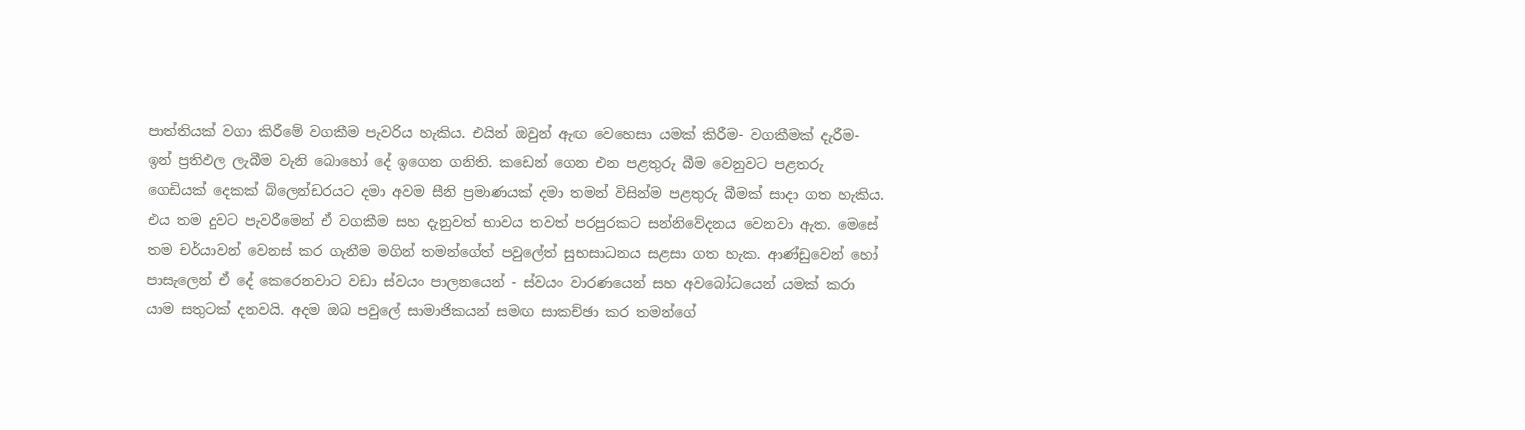පාත්තියක් වගා කිරීමේ වගකීම පැවරිය හැකිය. එයින් ඔවුන් ඇඟ වෙහෙසා යමක් කිරීම- වගකීමක් දැරීම- ඉන් ප්‍රතිඵල ලැබීම වැනි බොහෝ දේ ඉගෙන ගනිති. කඩෙන් ගෙන එන පළතුරු බීම වෙනුවට පළතරු ගෙඩියක් දෙකක් බ්ලෙන්ඩරයට දමා අවම සීනි ප්‍රමාණයක් දමා තමන් විසින්ම පළතුරු බීමක් සාදා ගත හැකිය. එය තම දුවට පැවරීමෙන් ඒ වගකීම සහ දැනුවත් භාවය තවත් පරපුරකට සන්නිවේදනය වෙනවා ඇත. මෙසේ තම චර්යාවන් වෙනස් කර ගැනීම මගින් තමන්ගේත් පවුලේත් සුභසාධනය සළසා ගත හැක. ආණ්ඩුවෙන් හෝ පාසැලෙන් ඒ දේ කෙරෙනවාට වඩා ස්වයං පාලනයෙන් - ස්වයං වාරණයෙන් සහ අවබෝධයෙන් යමක් කරා යාම සතුටක් දනවයි. අදම ඔබ පවුලේ සාමාජිකයන් සමඟ සාකච්ඡා කර තමන්ගේ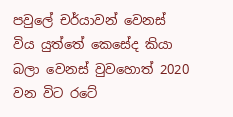පවුලේ චර්යාවන් වෙනස් විය යුත්තේ කෙසේද කියා බලා වෙනස් වුවහොත් 2020 වන විට රටේ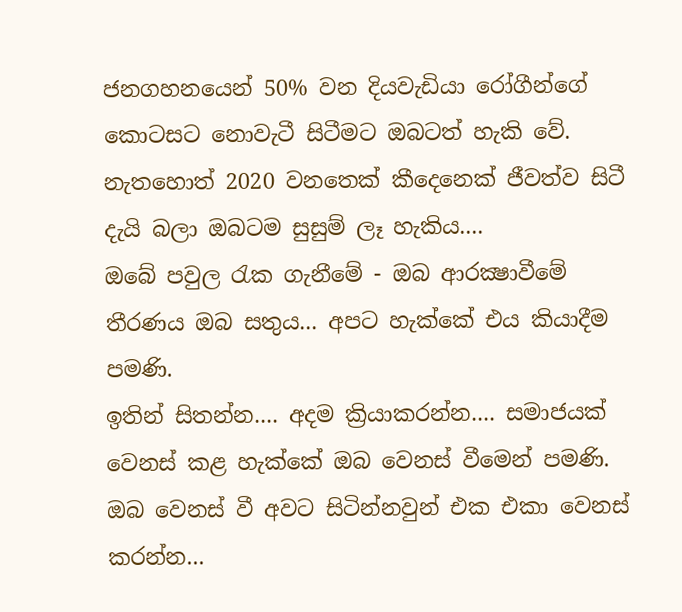ජනගහනයෙන් 50% වන දියවැඩියා රෝගීන්ගේ කොටසට නොවැටී සිටීමට ඔබටත් හැකි වේ. නැතහොත් 2020 වනතෙක් කීදෙනෙක් ජීවත්ව සිටී දැයි බලා ඔබටම සුසුම් ලෑ හැකිය....
ඔබේ පවුල රැක ගැනීමේ - ඔබ ආරක්‍ෂාවීමේ තීරණය ඔබ සතුය... අපට හැක්කේ එය කියාදීම පමණි.
ඉතින් සිතන්න.... අදම ක්‍රියාකරන්න.... සමාජයක් වෙනස් කළ හැක්කේ ඔබ වෙනස් වීමෙන් පමණි. ඔබ වෙනස් වී අවට සිටින්නවුන් එක එකා වෙනස් කරන්න...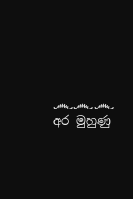෴෴෴
අර මුහුණු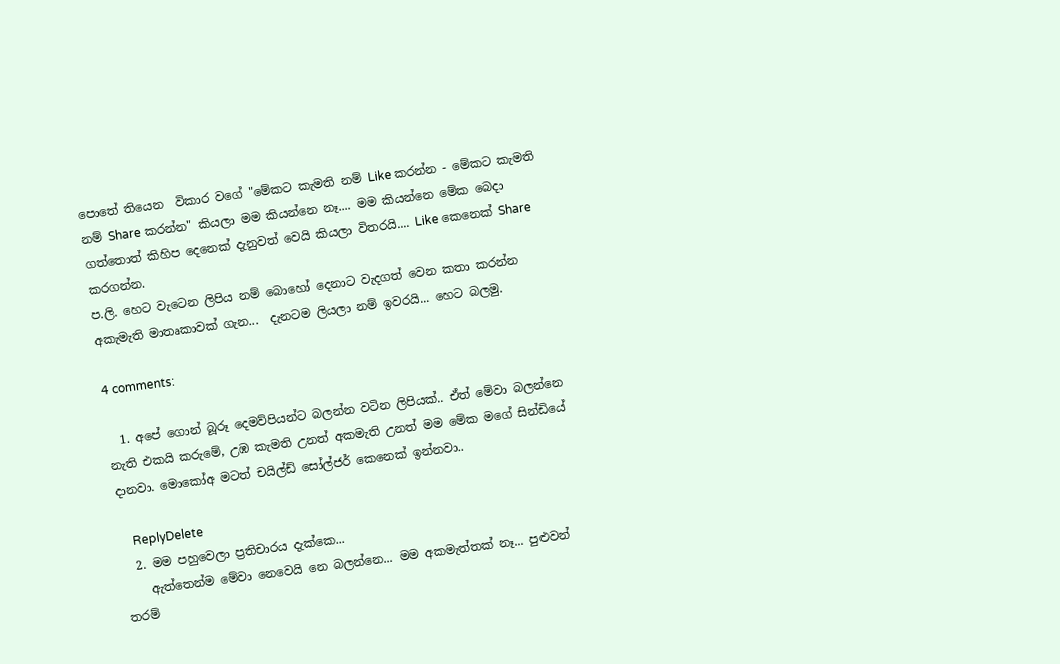පොතේ තියෙන  විකාර වගේ "මේකට කැමති නම් Like කරන්න - මේකට කැමති නම් Share කරන්න" කියලා මම කියන්නෙ නෑ.... මම කියන්නෙ මේක බෙදා ගත්තොත් කිහිප දෙනෙක් දැනුවත් වෙයි කියලා විතරයි.... Like කෙනෙක් Share කරගන්න.
ප.ලි. හෙට වැටෙන ලිපිය නම් බොහෝ දෙනාට වැදගත් වෙන කතා කරන්න අකැමැති මාතෘකාවක් ගැන...  දැනටම ලියලා නම් ඉවරයි... හෙට බලමු.

4 comments:

  1. අපේ ගොන් බූරූ දෙමව්පියන්ට බලන්න වටින ලිපියක්.. ඒත් මේවා බලන්නෙ නැති එකයි කරුමේ, උඹ කැමති උනත් අකමැති උනත් මම මේක මගේ සින්ඩියේ දානවා. මොකෝඅ මටත් චයිල්ඩ් සෝල්ජර් කෙනෙක් ඉන්නවා..

    ReplyDelete
  2. මම පහුවෙලා ප්‍රතිචාරය දැක්කෙ...
    ඇත්තෙන්ම මේවා නෙවෙයි නෙ බලන්නෙ... මම අකමැත්තක් නෑ... පුළුවන් තරම්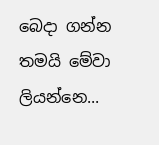බෙදා ගන්න තමයි මේවා ලියන්නෙ...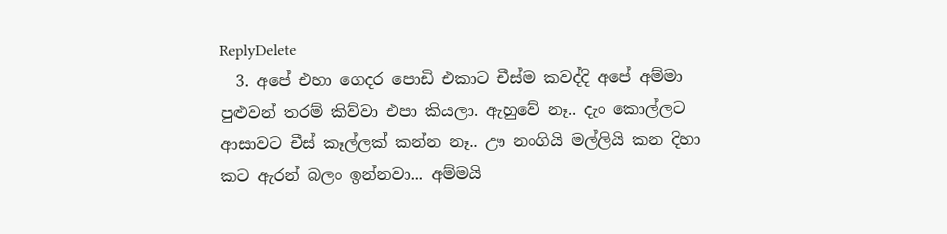ReplyDelete
  3. අපේ එහා ගෙදර පොඩි එකාට චීස්ම කවද්දි අපේ අම්මා පුළුවන් තරම් කිව්වා එපා කියලා. ඇහුවේ නෑ.. දැං කොල්ලට ආසාවට චීස් කෑල්ලක් කන්න නෑ.. ඌ නංගියි මල්ලියි කන දිහා කට ඇරන් බලං ඉන්නවා... අම්මයි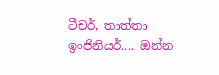ටීචර්, තාත්තා ඉංජිනියර්.... ඔන්න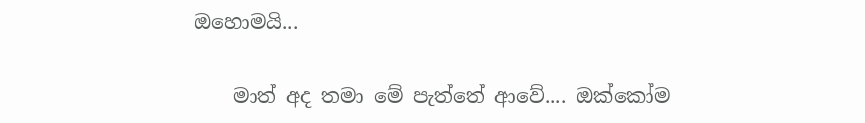ඔ‌හොමයි...

    මාත් අද තමා මේ පැත්තේ ආවේ.... ඔක්කෝම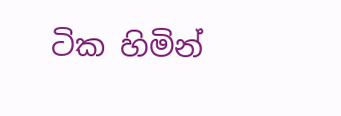ටික හිමින්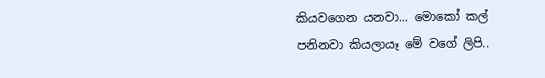කියවගෙන යනවා... මොකෝ කල් පනිනවා කියලායෑ මේ වගේ ලිපි..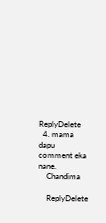ReplyDelete
  4. mama dapu comment eka nane.
    Chandima

    ReplyDelete